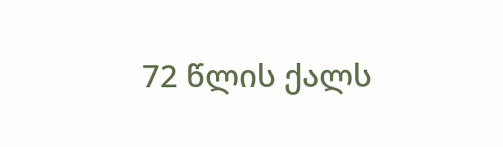72 წლის ქალს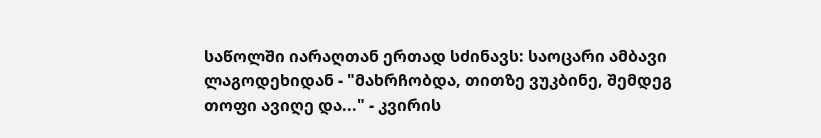საწოლში იარაღთან ერთად სძინავს: საოცარი ამბავი ლაგოდეხიდან - "მახრჩობდა, თითზე ვუკბინე, შემდეგ თოფი ავიღე და..." - კვირის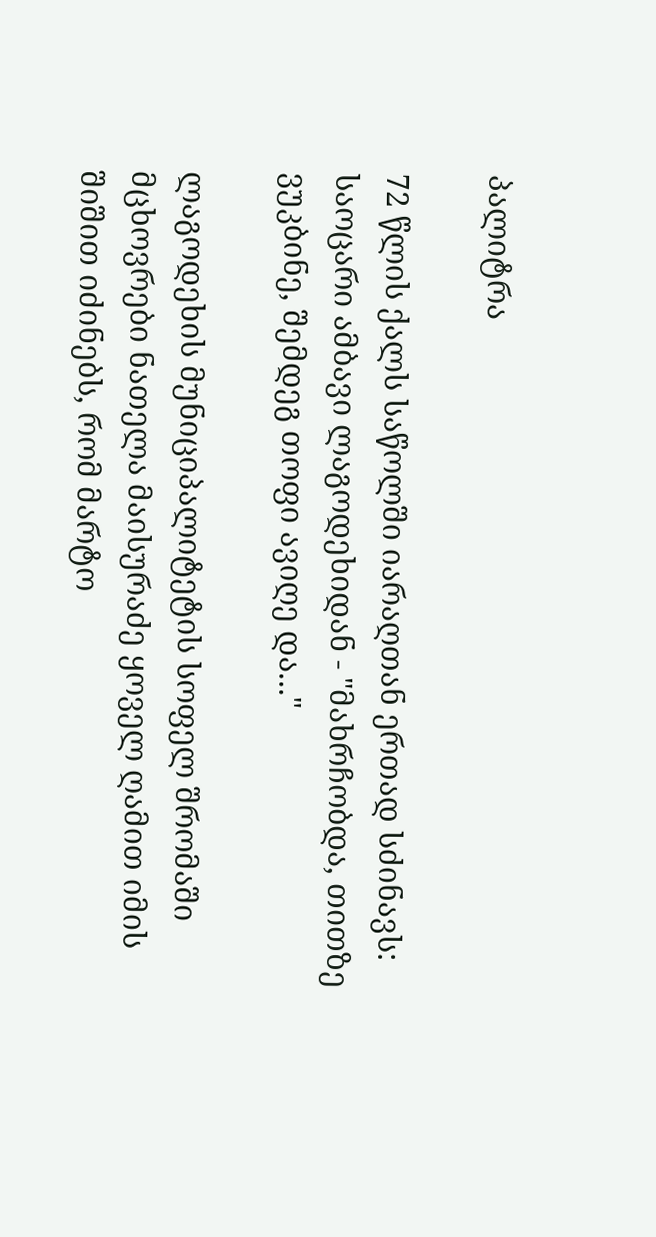პალიტრა

72 წლის ქალს საწოლში იარაღთან ერთად სძინავს: საოცარი ამბავი ლაგოდეხიდან - "მახრჩობდა, თითზე ვუკბინე, შემდეგ თოფი ავიღე და..."

ლაგოდეხის მუნიციპალიტეტის სოფელ შრომაში მცხოვრები ნათელა მაისურაძე ყოველ ღამით იმის შიშით იძინებს, რომ მარტო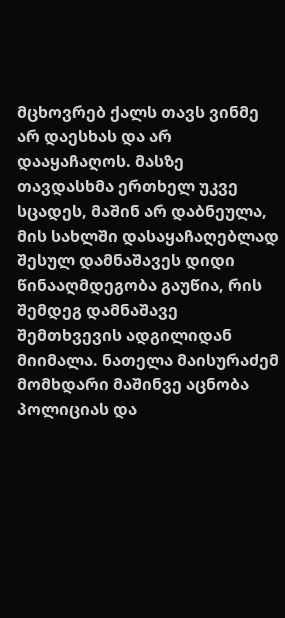მცხოვრებ ქალს თავს ვინმე არ დაესხას და არ დააყაჩაღოს. მასზე თავდასხმა ერთხელ უკვე სცადეს, მაშინ არ დაბნეულა, მის სახლში დასაყაჩაღებლად შესულ დამნაშავეს დიდი წინააღმდეგობა გაუწია, რის შემდეგ დამნაშავე შემთხვევის ადგილიდან მიიმალა. ნათელა მაისურაძემ მომხდარი მაშინვე აცნობა პოლიციას და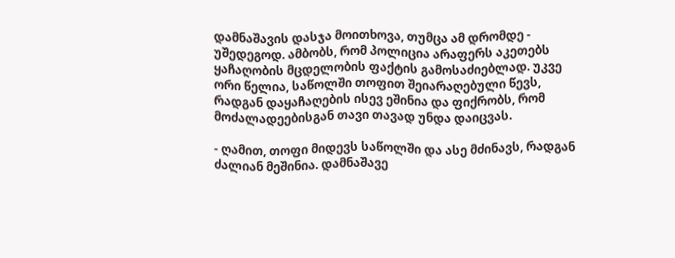დამნაშავის დასჯა მოითხოვა, თუმცა ამ დრომდე - უშედეგოდ. ამბობს, რომ პოლიცია არაფერს აკეთებს ყაჩაღობის მცდელობის ფაქტის გამოსაძიებლად. უკვე ორი წელია, საწოლში თოფით შეიარაღებული წევს, რადგან დაყაჩაღების ისევ ეშინია და ფიქრობს, რომ მოძალადეებისგან თავი თავად უნდა დაიცვას.

- ღამით, თოფი მიდევს საწოლში და ასე მძინავს, რადგან ძალიან მეშინია. დამნაშავე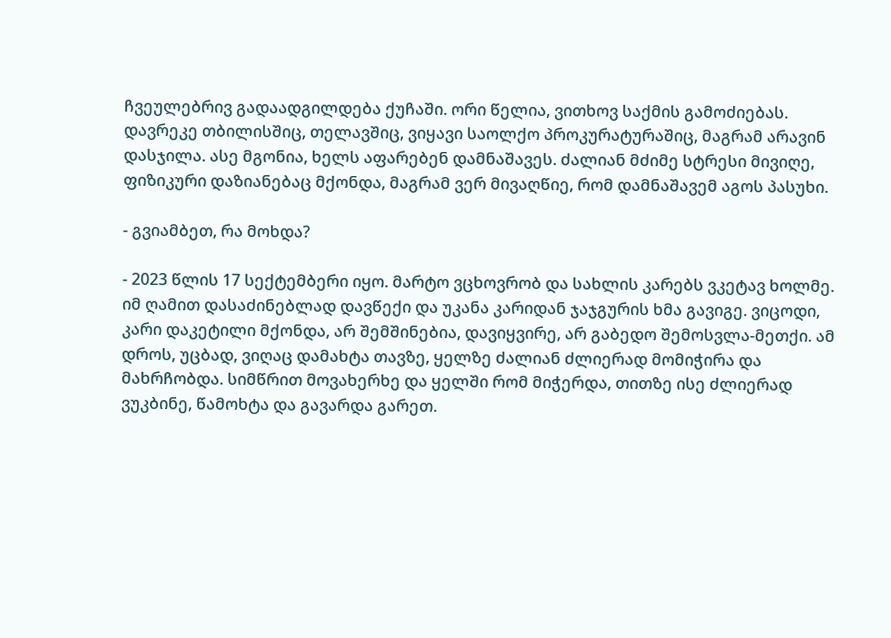ჩვეულებრივ გადაადგილდება ქუჩაში. ორი წელია, ვითხოვ საქმის გამოძიებას. დავრეკე თბილისშიც, თელავშიც, ვიყავი საოლქო პროკურატურაშიც, მაგრამ არავინ დასჯილა. ასე მგონია, ხელს აფარებენ დამნაშავეს. ძალიან მძიმე სტრესი მივიღე, ფიზიკური დაზიანებაც მქონდა, მაგრამ ვერ მივაღწიე, რომ დამნაშავემ აგოს პასუხი.

- გვიამბეთ, რა მოხდა?

- 2023 წლის 17 სექტემბერი იყო. მარტო ვცხოვრობ და სახლის კარებს ვკეტავ ხოლმე. იმ ღამით დასაძინებლად დავწექი და უკანა კარიდან ჯაჯგურის ხმა გავიგე. ვიცოდი, კარი დაკეტილი მქონდა, არ შემშინებია, დავიყვირე, არ გაბედო შემოსვლა-მეთქი. ამ დროს, უცბად, ვიღაც დამახტა თავზე, ყელზე ძალიან ძლიერად მომიჭირა და მახრჩობდა. სიმწრით მოვახერხე და ყელში რომ მიჭერდა, თითზე ისე ძლიერად ვუკბინე, წამოხტა და გავარდა გარეთ.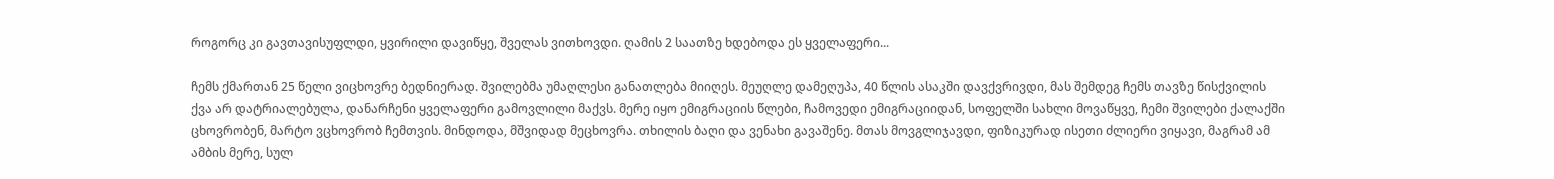როგორც კი გავთავისუფლდი, ყვირილი დავიწყე, შველას ვითხოვდი. ღამის 2 საათზე ხდებოდა ეს ყველაფერი...

ჩემს ქმართან 25 წელი ვიცხოვრე ბედნიერად. შვილებმა უმაღლესი განათლება მიიღეს. მეუღლე დამეღუპა, 40 წლის ასაკში დავქვრივდი, მას შემდეგ ჩემს თავზე წისქვილის ქვა არ დატრიალებულა, დანარჩენი ყველაფერი გამოვლილი მაქვს. მერე იყო ემიგრაციის წლები, ჩამოვედი ემიგრაციიდან, სოფელში სახლი მოვაწყვე, ჩემი შვილები ქალაქში ცხოვრობენ, მარტო ვცხოვრობ ჩემთვის. მინდოდა, მშვიდად მეცხოვრა. თხილის ბაღი და ვენახი გავაშენე. მთას მოვგლიჯავდი, ფიზიკურად ისეთი ძლიერი ვიყავი, მაგრამ ამ ამბის მერე, სულ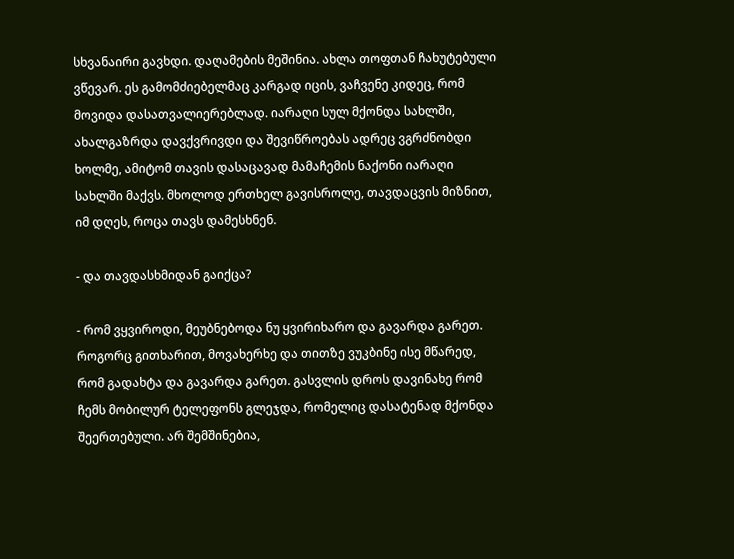სხვანაირი გავხდი. დაღამების მეშინია. ახლა თოფთან ჩახუტებული ვწევარ. ეს გამომძიებელმაც კარგად იცის, ვაჩვენე კიდეც, რომ მოვიდა დასათვალიერებლად. იარაღი სულ მქონდა სახლში, ახალგაზრდა დავქვრივდი და შევიწროებას ადრეც ვგრძნობდი ხოლმე, ამიტომ თავის დასაცავად მამაჩემის ნაქონი იარაღი სახლში მაქვს. მხოლოდ ერთხელ გავისროლე, თავდაცვის მიზნით, იმ დღეს, როცა თავს დამესხნენ.

- და თავდასხმიდან გაიქცა?

- რომ ვყვიროდი, მეუბნებოდა ნუ ყვირიხარო და გავარდა გარეთ. როგორც გითხარით, მოვახერხე და თითზე ვუკბინე ისე მწარედ, რომ გადახტა და გავარდა გარეთ. გასვლის დროს დავინახე რომ ჩემს მობილურ ტელეფონს გლეჯდა, რომელიც დასატენად მქონდა შეერთებული. არ შემშინებია,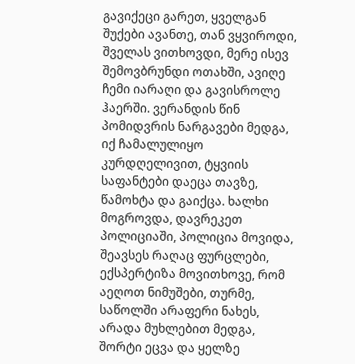გავიქეცი გარეთ, ყველგან შუქები ავანთე, თან ვყვიროდი, შველას ვითხოვდი, მერე ისევ შემოვბრუნდი ოთახში, ავიღე ჩემი იარაღი და გავისროლე ჰაერში. ვერანდის წინ პომიდვრის ნარგავები მედგა, იქ ჩამალულიყო კურდღელივით, ტყვიის საფანტები დაეცა თავზე, წამოხტა და გაიქცა. ხალხი მოგროვდა, დავრეკეთ პოლიციაში, პოლიცია მოვიდა, შეავსეს რაღაც ფურცლები, ექსპერტიზა მოვითხოვე, რომ აეღოთ ნიმუშები, თურმე, საწოლში არაფერი ნახეს, არადა მუხლებით მედგა, შორტი ეცვა და ყელზე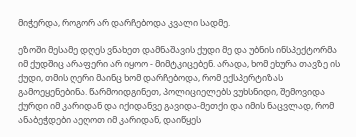მიჭერდა, როგორ არ დარჩებოდა კვალი სადმე.

ეზოში მესამე დღეს ვნახეთ დამნაშავის ქუდი მე და უბნის ინსპექტორმა იმ ქუდშიც არაფერი არ იყოო - მიმტკიცებენ. არადა, ხომ ეხურა თავზე ის ქუდი, თმის ღერი მაინც ხომ დარჩებოდა, რომ ექსპერტიზას გამოეყენებინა. წარმოიდგინეთ, პოლიციელებს ვუხსნიდი, შემოვიდა ქურდი იმ კარიდან და იქიდანვე გავიდა-მეთქი და იმის ნაცვლად, რომ ანაბეჭდები აეღოთ იმ კარიდან, დაიწყეს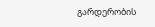გარდერობის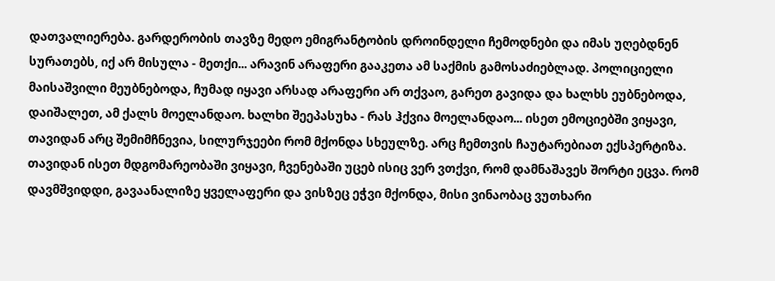დათვალიერება. გარდერობის თავზე მედო ემიგრანტობის დროინდელი ჩემოდნები და იმას უღებდნენ სურათებს, იქ არ მისულა - მეთქი... არავინ არაფერი გააკეთა ამ საქმის გამოსაძიებლად. პოლიციელი მაისაშვილი მეუბნებოდა, ჩუმად იყავი არსად არაფერი არ თქვაო, გარეთ გავიდა და ხალხს ეუბნებოდა, დაიშალეთ, ამ ქალს მოელანდაო. ხალხი შეეპასუხა - რას ჰქვია მოელანდაო... ისეთ ემოციებში ვიყავი, თავიდან არც შემიმჩნევია, სილურჯეები რომ მქონდა სხეულზე. არც ჩემთვის ჩაუტარებიათ ექსპერტიზა. თავიდან ისეთ მდგომარეობაში ვიყავი, ჩვენებაში უცებ ისიც ვერ ვთქვი, რომ დამნაშავეს შორტი ეცვა. რომ დავმშვიდდი, გავაანალიზე ყველაფერი და ვისზეც ეჭვი მქონდა, მისი ვინაობაც ვუთხარი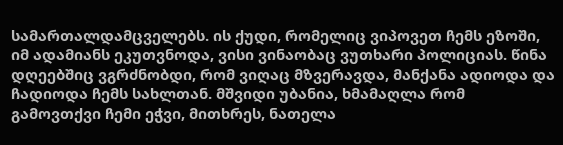სამართალდამცველებს. ის ქუდი, რომელიც ვიპოვეთ ჩემს ეზოში, იმ ადამიანს ეკუთვნოდა, ვისი ვინაობაც ვუთხარი პოლიციას. წინა დღეებშიც ვგრძნობდი, რომ ვიღაც მზვერავდა, მანქანა ადიოდა და ჩადიოდა ჩემს სახლთან. მშვიდი უბანია, ხმამაღლა რომ გამოვთქვი ჩემი ეჭვი, მითხრეს, ნათელა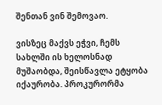შენთან ვინ შემოვაო.

ვისზეც მაქვს ეჭვი, ჩემს სახლში ის ხელოსნად მუშაობდა, შეისწავლა ეტყობა იქაურობა. პროკურორმა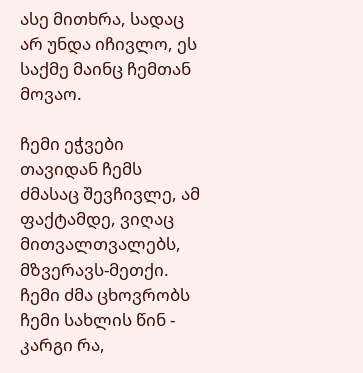ასე მითხრა, სადაც არ უნდა იჩივლო, ეს საქმე მაინც ჩემთან მოვაო.

ჩემი ეჭვები თავიდან ჩემს ძმასაც შევჩივლე, ამ ფაქტამდე, ვიღაც მითვალთვალებს, მზვერავს-მეთქი. ჩემი ძმა ცხოვრობს ჩემი სახლის წინ - კარგი რა,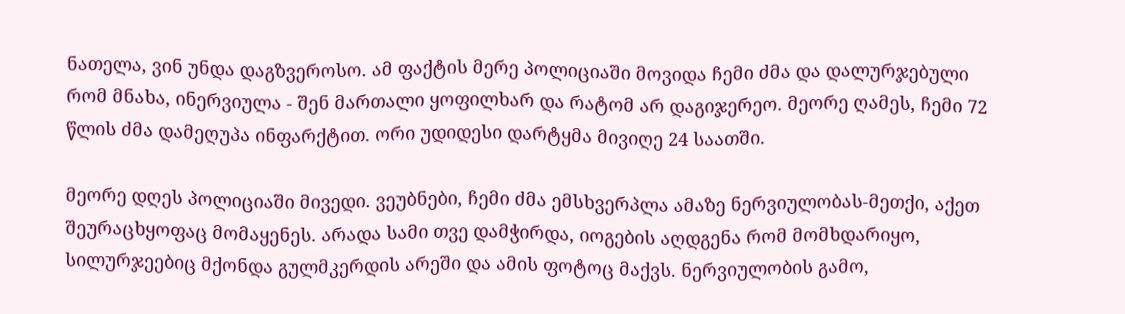ნათელა, ვინ უნდა დაგზვეროსო. ამ ფაქტის მერე პოლიციაში მოვიდა ჩემი ძმა და დალურჯებული რომ მნახა, ინერვიულა - შენ მართალი ყოფილხარ და რატომ არ დაგიჯერეო. მეორე ღამეს, ჩემი 72 წლის ძმა დამეღუპა ინფარქტით. ორი უდიდესი დარტყმა მივიღე 24 საათში.

მეორე დღეს პოლიციაში მივედი. ვეუბნები, ჩემი ძმა ემსხვერპლა ამაზე ნერვიულობას-მეთქი, აქეთ შეურაცხყოფაც მომაყენეს. არადა სამი თვე დამჭირდა, იოგების აღდგენა რომ მომხდარიყო, სილურჯეებიც მქონდა გულმკერდის არეში და ამის ფოტოც მაქვს. ნერვიულობის გამო,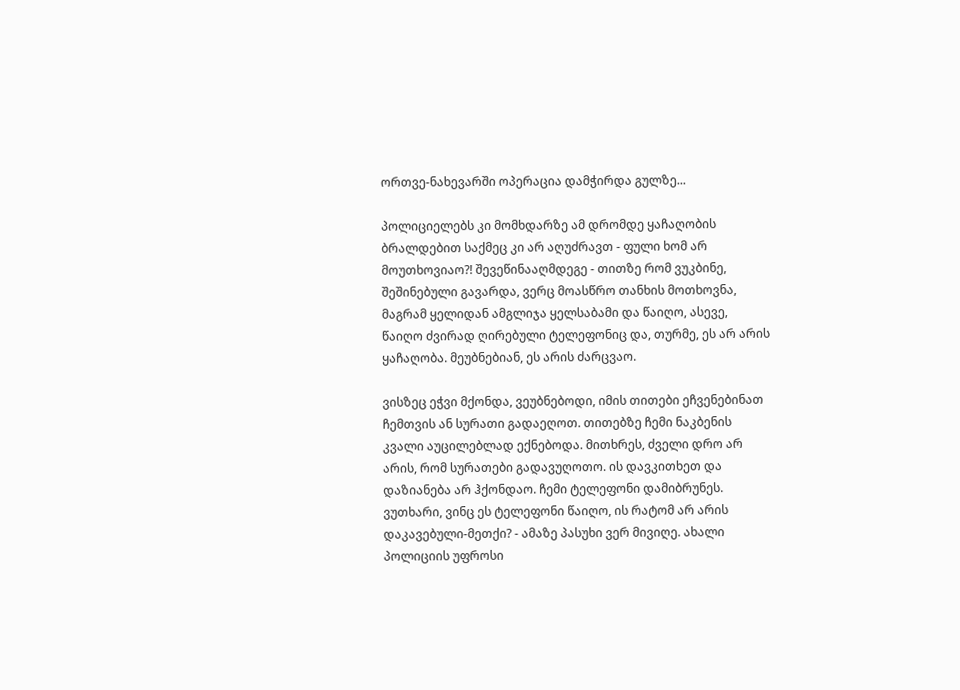ორთვე-ნახევარში ოპერაცია დამჭირდა გულზე...

პოლიციელებს კი მომხდარზე ამ დრომდე ყაჩაღობის ბრალდებით საქმეც კი არ აღუძრავთ - ფული ხომ არ მოუთხოვიაო?! შევეწინააღმდეგე - თითზე რომ ვუკბინე, შეშინებული გავარდა, ვერც მოასწრო თანხის მოთხოვნა, მაგრამ ყელიდან ამგლიჯა ყელსაბამი და წაიღო, ასევე, წაიღო ძვირად ღირებული ტელეფონიც და, თურმე, ეს არ არის ყაჩაღობა. მეუბნებიან, ეს არის ძარცვაო.

ვისზეც ეჭვი მქონდა, ვეუბნებოდი, იმის თითები ეჩვენებინათ ჩემთვის ან სურათი გადაეღოთ. თითებზე ჩემი ნაკბენის კვალი აუცილებლად ექნებოდა. მითხრეს, ძველი დრო არ არის, რომ სურათები გადავუღოთო. ის დავკითხეთ და დაზიანება არ ჰქონდაო. ჩემი ტელეფონი დამიბრუნეს. ვუთხარი, ვინც ეს ტელეფონი წაიღო, ის რატომ არ არის დაკავებული-მეთქი? - ამაზე პასუხი ვერ მივიღე. ახალი პოლიციის უფროსი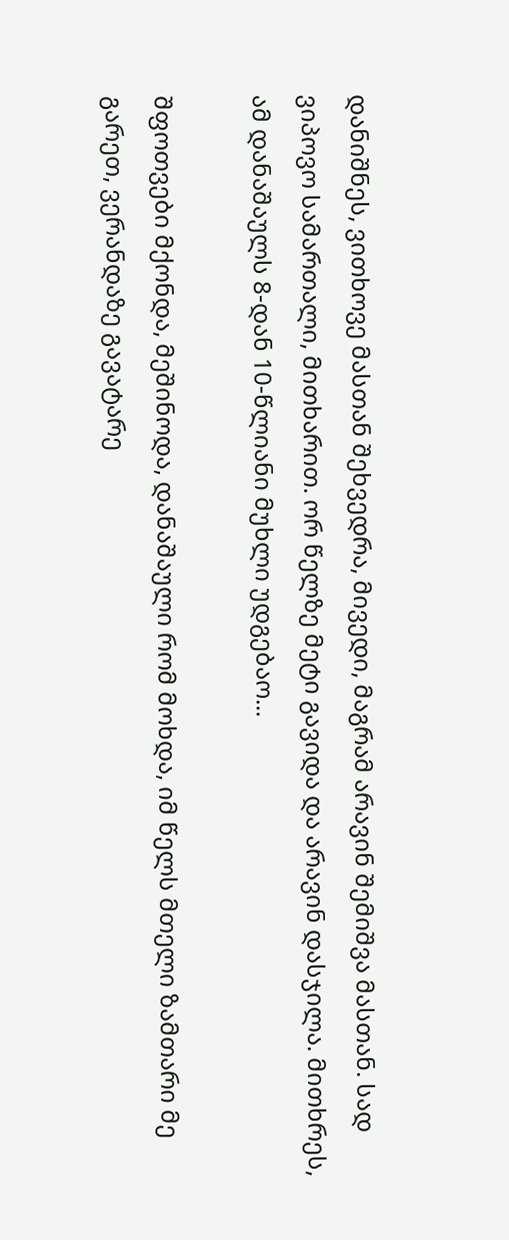დანიშნეს, ვითხოვე მასთან შეხვედრა, მივედი, მაგრამ არავინ შემიშვა მასთან. სად ვიპოვო სამართალი, მითხარით. ორ წელზე მეტი გავიდა და არავინ დასჯილა. მითხრეს, ამ დანაშაულს 8-დან 10-წლიანი მუხლი უდგებაო...

შფოთვები მქონდა, მეშინოდა, დანაშაული რომ მოხდა, იმ წელს მთელი ზამთარი მე გარეთ, ვერანდაზე გავატარე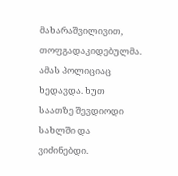მახარაშვილივით, თოფგადაკიდებულმა. ამას პოლიციაც ხედავდა. ხუთ საათზე შევდიოდი სახლში და ვიძინებდი.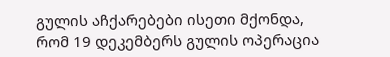გულის აჩქარებები ისეთი მქონდა, რომ 19 დეკემბერს გულის ოპერაცია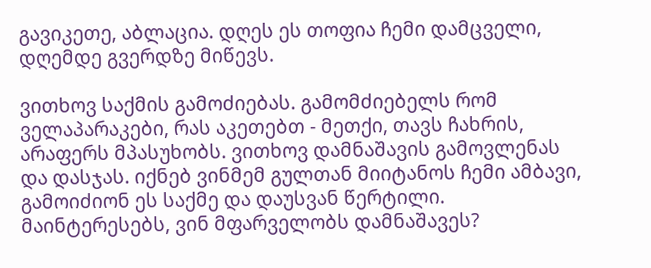გავიკეთე, აბლაცია. დღეს ეს თოფია ჩემი დამცველი, დღემდე გვერდზე მიწევს.

ვითხოვ საქმის გამოძიებას. გამომძიებელს რომ ველაპარაკები, რას აკეთებთ - მეთქი, თავს ჩახრის, არაფერს მპასუხობს. ვითხოვ დამნაშავის გამოვლენას და დასჯას. იქნებ ვინმემ გულთან მიიტანოს ჩემი ამბავი, გამოიძიონ ეს საქმე და დაუსვან წერტილი. მაინტერესებს, ვინ მფარველობს დამნაშავეს?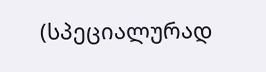(სპეციალურად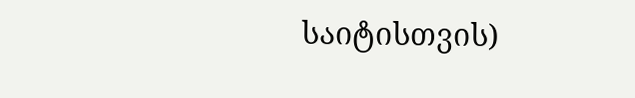საიტისთვის)